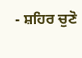- ਸ਼ਹਿਰ ਚੁਣੋ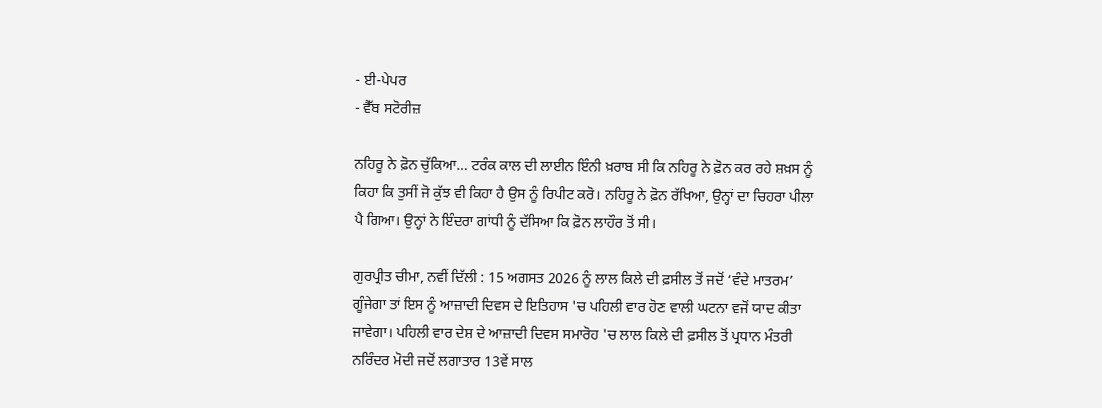- ਈ-ਪੇਪਰ
- ਵੈੱਬ ਸਟੋਰੀਜ਼

ਨਹਿਰੂ ਨੇ ਫ਼ੋਨ ਚੁੱਕਿਆ… ਟਰੰਕ ਕਾਲ ਦੀ ਲਾਈਨ ਇੰਨੀ ਖ਼ਰਾਬ ਸੀ ਕਿ ਨਹਿਰੂ ਨੇ ਫ਼ੋਨ ਕਰ ਰਹੇ ਸ਼ਖ਼ਸ ਨੂੰ ਕਿਹਾ ਕਿ ਤੁਸੀਂ ਜੋ ਕੁੱਝ ਵੀ ਕਿਹਾ ਹੈ ਉਸ ਨੂੰ ਰਿਪੀਟ ਕਰੋ। ਨਹਿਰੂ ਨੇ ਫ਼ੋਨ ਰੱਖਿਆ, ਉਨ੍ਹਾਂ ਦਾ ਚਿਹਰਾ ਪੀਲਾ ਪੈ ਗਿਆ। ਉਨ੍ਹਾਂ ਨੇ ਇੰਦਰਾ ਗਾਂਧੀ ਨੂੰ ਦੱਸਿਆ ਕਿ ਫ਼ੋਨ ਲਾਹੌਰ ਤੋਂ ਸੀ।

ਗੁਰਪ੍ਰੀਤ ਚੀਮਾ, ਨਵੀਂ ਦਿੱਲੀ : 15 ਅਗਸਤ 2026 ਨੂੰ ਲਾਲ ਕਿਲੇ ਦੀ ਫ਼ਸੀਲ ਤੋਂ ਜਦੋਂ ‘ਵੰਦੇ ਮਾਤਰਮ’ ਗੂੰਜੇਗਾ ਤਾਂ ਇਸ ਨੂੰ ਆਜ਼ਾਦੀ ਦਿਵਸ ਦੇ ਇਤਿਹਾਸ 'ਚ ਪਹਿਲੀ ਵਾਰ ਹੋਣ ਵਾਲੀ ਘਟਨਾ ਵਜੋਂ ਯਾਦ ਕੀਤਾ ਜਾਵੇਗਾ। ਪਹਿਲੀ ਵਾਰ ਦੇਸ਼ ਦੇ ਆਜ਼ਾਦੀ ਦਿਵਸ ਸਮਾਰੋਹ 'ਚ ਲਾਲ ਕਿਲੇ ਦੀ ਫ਼ਸੀਲ ਤੋਂ ਪ੍ਰਧਾਨ ਮੰਤਰੀ ਨਰਿੰਦਰ ਮੋਦੀ ਜਦੋਂ ਲਗਾਤਾਰ 13ਵੇਂ ਸਾਲ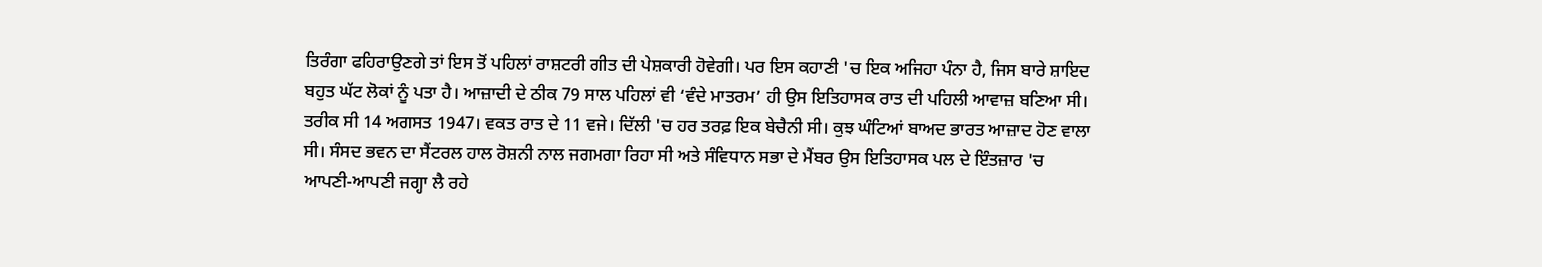ਤਿਰੰਗਾ ਫਹਿਰਾਉਣਗੇ ਤਾਂ ਇਸ ਤੋਂ ਪਹਿਲਾਂ ਰਾਸ਼ਟਰੀ ਗੀਤ ਦੀ ਪੇਸ਼ਕਾਰੀ ਹੋਵੇਗੀ। ਪਰ ਇਸ ਕਹਾਣੀ 'ਚ ਇਕ ਅਜਿਹਾ ਪੰਨਾ ਹੈ, ਜਿਸ ਬਾਰੇ ਸ਼ਾਇਦ ਬਹੁਤ ਘੱਟ ਲੋਕਾਂ ਨੂੰ ਪਤਾ ਹੈ। ਆਜ਼ਾਦੀ ਦੇ ਠੀਕ 79 ਸਾਲ ਪਹਿਲਾਂ ਵੀ ‘ਵੰਦੇ ਮਾਤਰਮ’ ਹੀ ਉਸ ਇਤਿਹਾਸਕ ਰਾਤ ਦੀ ਪਹਿਲੀ ਆਵਾਜ਼ ਬਣਿਆ ਸੀ।
ਤਰੀਕ ਸੀ 14 ਅਗਸਤ 1947। ਵਕਤ ਰਾਤ ਦੇ 11 ਵਜੇ। ਦਿੱਲੀ 'ਚ ਹਰ ਤਰਫ਼ ਇਕ ਬੇਚੈਨੀ ਸੀ। ਕੁਝ ਘੰਟਿਆਂ ਬਾਅਦ ਭਾਰਤ ਆਜ਼ਾਦ ਹੋਣ ਵਾਲਾ ਸੀ। ਸੰਸਦ ਭਵਨ ਦਾ ਸੈਂਟਰਲ ਹਾਲ ਰੋਸ਼ਨੀ ਨਾਲ ਜਗਮਗਾ ਰਿਹਾ ਸੀ ਅਤੇ ਸੰਵਿਧਾਨ ਸਭਾ ਦੇ ਮੈਂਬਰ ਉਸ ਇਤਿਹਾਸਕ ਪਲ ਦੇ ਇੰਤਜ਼ਾਰ 'ਚ ਆਪਣੀ-ਆਪਣੀ ਜਗ੍ਹਾ ਲੈ ਰਹੇ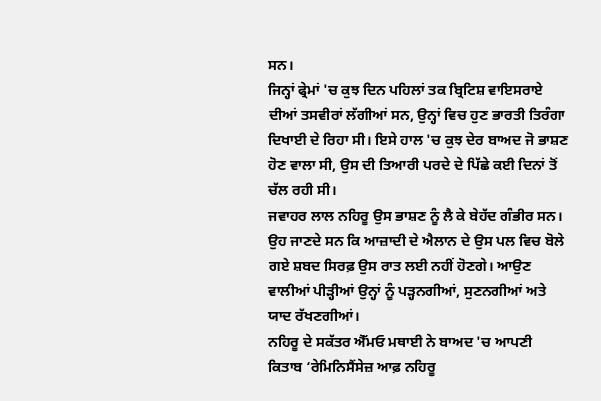ਸਨ।
ਜਿਨ੍ਹਾਂ ਫ੍ਰੇਮਾਂ 'ਚ ਕੁਝ ਦਿਨ ਪਹਿਲਾਂ ਤਕ ਬ੍ਰਿਟਿਸ਼ ਵਾਇਸਰਾਏ ਦੀਆਂ ਤਸਵੀਰਾਂ ਲੱਗੀਆਂ ਸਨ, ਉਨ੍ਹਾਂ ਵਿਚ ਹੁਣ ਭਾਰਤੀ ਤਿਰੰਗਾ ਦਿਖਾਈ ਦੇ ਰਿਹਾ ਸੀ। ਇਸੇ ਹਾਲ 'ਚ ਕੁਝ ਦੇਰ ਬਾਅਦ ਜੋ ਭਾਸ਼ਣ ਹੋਣ ਵਾਲਾ ਸੀ, ਉਸ ਦੀ ਤਿਆਰੀ ਪਰਦੇ ਦੇ ਪਿੱਛੇ ਕਈ ਦਿਨਾਂ ਤੋਂ ਚੱਲ ਰਹੀ ਸੀ।
ਜਵਾਹਰ ਲਾਲ ਨਹਿਰੂ ਉਸ ਭਾਸ਼ਣ ਨੂੰ ਲੈ ਕੇ ਬੇਹੱਦ ਗੰਭੀਰ ਸਨ। ਉਹ ਜਾਣਦੇ ਸਨ ਕਿ ਆਜ਼ਾਦੀ ਦੇ ਐਲਾਨ ਦੇ ਉਸ ਪਲ ਵਿਚ ਬੋਲੇ ਗਏ ਸ਼ਬਦ ਸਿਰਫ਼ ਉਸ ਰਾਤ ਲਈ ਨਹੀਂ ਹੋਣਗੇ। ਆਉਣ ਵਾਲੀਆਂ ਪੀੜ੍ਹੀਆਂ ਉਨ੍ਹਾਂ ਨੂੰ ਪੜ੍ਹਨਗੀਆਂ, ਸੁਣਨਗੀਆਂ ਅਤੇ ਯਾਦ ਰੱਖਣਗੀਆਂ।
ਨਹਿਰੂ ਦੇ ਸਕੱਤਰ ਐੱਮਓ ਮਥਾਈ ਨੇ ਬਾਅਦ 'ਚ ਆਪਣੀ ਕਿਤਾਬ ‘ਰੇਮਿਨਿਸੈਂਸੇਜ਼ ਆਫ਼ ਨਹਿਰੂ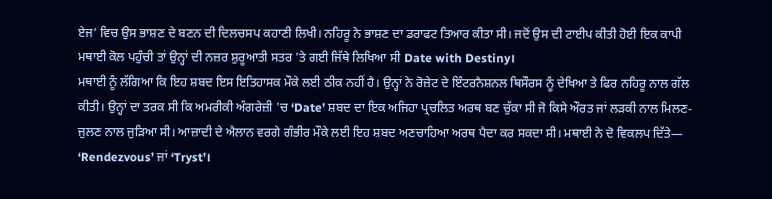ਏਜ’ ਵਿਚ ਉਸ ਭਾਸ਼ਣ ਦੇ ਬਣਨ ਦੀ ਦਿਲਚਸਪ ਕਹਾਣੀ ਲਿਖੀ। ਨਹਿਰੂ ਨੇ ਭਾਸ਼ਣ ਦਾ ਡਰਾਫਟ ਤਿਆਰ ਕੀਤਾ ਸੀ। ਜਦੋਂ ਉਸ ਦੀ ਟਾਈਪ ਕੀਤੀ ਹੋਈ ਇਕ ਕਾਪੀ ਮਥਾਈ ਕੋਲ ਪਹੁੰਚੀ ਤਾਂ ਉਨ੍ਹਾਂ ਦੀ ਨਜ਼ਰ ਸ਼ੁਰੂਆਤੀ ਸਤਰ 'ਤੇ ਗਈ ਜਿੱਥੇ ਲਿਖਿਆ ਸੀ Date with Destiny।
ਮਥਾਈ ਨੂੰ ਲੱਗਿਆ ਕਿ ਇਹ ਸ਼ਬਦ ਇਸ ਇਤਿਹਾਸਕ ਮੌਕੇ ਲਈ ਠੀਕ ਨਹੀਂ ਹੈ। ਉਨ੍ਹਾਂ ਨੇ ਰੋਜ਼ੇਟ ਦੇ ਇੰਟਰਨੈਸ਼ਨਲ ਥਿਸੌਰਸ ਨੂੰ ਦੇਖਿਆ ਤੇ ਫਿਰ ਨਹਿਰੂ ਨਾਲ ਗੱਲ ਕੀਤੀ। ਉਨ੍ਹਾਂ ਦਾ ਤਰਕ ਸੀ ਕਿ ਅਮਰੀਕੀ ਅੰਗਰੇਜ਼ੀ 'ਚ ‘Date’ ਸ਼ਬਦ ਦਾ ਇਕ ਅਜਿਹਾ ਪ੍ਰਚਲਿਤ ਅਰਥ ਬਣ ਚੁੱਕਾ ਸੀ ਜੋ ਕਿਸੇ ਔਰਤ ਜਾਂ ਲੜਕੀ ਨਾਲ ਮਿਲਣ-ਜੁਲਣ ਨਾਲ ਜੁੜਿਆ ਸੀ। ਆਜ਼ਾਦੀ ਦੇ ਐਲਾਨ ਵਰਗੇ ਗੰਭੀਰ ਮੌਕੇ ਲਈ ਇਹ ਸ਼ਬਦ ਅਣਚਾਹਿਆ ਅਰਥ ਪੈਦਾ ਕਰ ਸਕਦਾ ਸੀ। ਮਥਾਈ ਨੇ ਦੋ ਵਿਕਲਪ ਦਿੱਤੇ— ‘Rendezvous’ ਜਾਂ ‘Tryst’।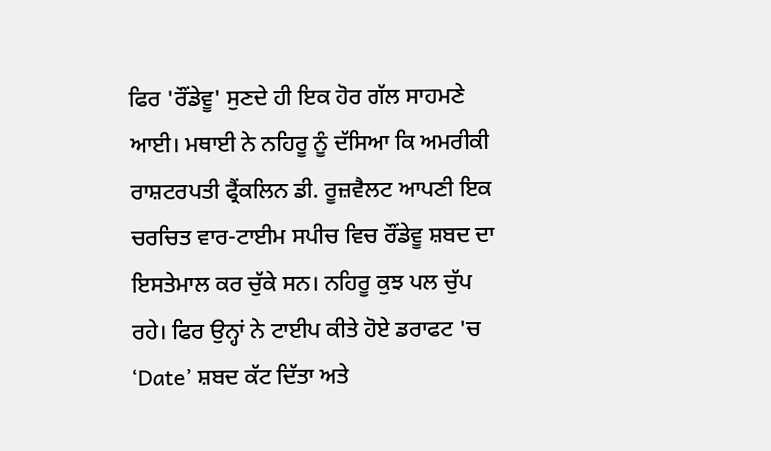ਫਿਰ 'ਰੌਂਡੇਵੂ' ਸੁਣਦੇ ਹੀ ਇਕ ਹੋਰ ਗੱਲ ਸਾਹਮਣੇ ਆਈ। ਮਥਾਈ ਨੇ ਨਹਿਰੂ ਨੂੰ ਦੱਸਿਆ ਕਿ ਅਮਰੀਕੀ ਰਾਸ਼ਟਰਪਤੀ ਫ੍ਰੈਂਕਲਿਨ ਡੀ. ਰੂਜ਼ਵੈਲਟ ਆਪਣੀ ਇਕ ਚਰਚਿਤ ਵਾਰ-ਟਾਈਮ ਸਪੀਚ ਵਿਚ ਰੌਂਡੇਵੂ ਸ਼ਬਦ ਦਾ ਇਸਤੇਮਾਲ ਕਰ ਚੁੱਕੇ ਸਨ। ਨਹਿਰੂ ਕੁਝ ਪਲ ਚੁੱਪ ਰਹੇ। ਫਿਰ ਉਨ੍ਹਾਂ ਨੇ ਟਾਈਪ ਕੀਤੇ ਹੋਏ ਡਰਾਫਟ 'ਚ ‘Date’ ਸ਼ਬਦ ਕੱਟ ਦਿੱਤਾ ਅਤੇ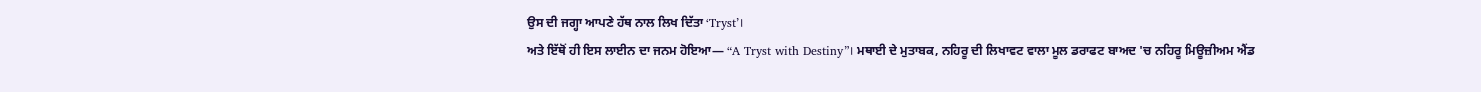ਉਸ ਦੀ ਜਗ੍ਹਾ ਆਪਣੇ ਹੱਥ ਨਾਲ ਲਿਖ ਦਿੱਤਾ ‘Tryst’।
ਅਤੇ ਇੱਥੋਂ ਹੀ ਇਸ ਲਾਈਨ ਦਾ ਜਨਮ ਹੋਇਆ— “A Tryst with Destiny”। ਮਥਾਈ ਦੇ ਮੁਤਾਬਕ, ਨਹਿਰੂ ਦੀ ਲਿਖਾਵਟ ਵਾਲਾ ਮੂਲ ਡਰਾਫਟ ਬਾਅਦ 'ਚ ਨਹਿਰੂ ਮਿਊਜ਼ੀਅਮ ਐਂਡ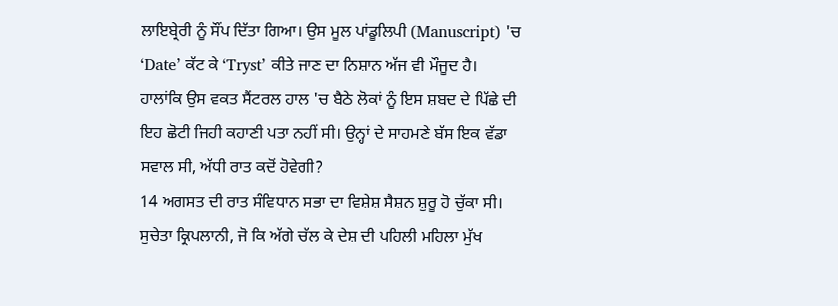ਲਾਇਬ੍ਰੇਰੀ ਨੂੰ ਸੌਂਪ ਦਿੱਤਾ ਗਿਆ। ਉਸ ਮੂਲ ਪਾਂਡੂਲਿਪੀ (Manuscript) 'ਚ ‘Date’ ਕੱਟ ਕੇ ‘Tryst’ ਕੀਤੇ ਜਾਣ ਦਾ ਨਿਸ਼ਾਨ ਅੱਜ ਵੀ ਮੌਜੂਦ ਹੈ।
ਹਾਲਾਂਕਿ ਉਸ ਵਕਤ ਸੈਂਟਰਲ ਹਾਲ 'ਚ ਬੈਠੇ ਲੋਕਾਂ ਨੂੰ ਇਸ ਸ਼ਬਦ ਦੇ ਪਿੱਛੇ ਦੀ ਇਹ ਛੋਟੀ ਜਿਹੀ ਕਹਾਣੀ ਪਤਾ ਨਹੀਂ ਸੀ। ਉਨ੍ਹਾਂ ਦੇ ਸਾਹਮਣੇ ਬੱਸ ਇਕ ਵੱਡਾ ਸਵਾਲ ਸੀ, ਅੱਧੀ ਰਾਤ ਕਦੋਂ ਹੋਵੇਗੀ?
14 ਅਗਸਤ ਦੀ ਰਾਤ ਸੰਵਿਧਾਨ ਸਭਾ ਦਾ ਵਿਸ਼ੇਸ਼ ਸੈਸ਼ਨ ਸ਼ੁਰੂ ਹੋ ਚੁੱਕਾ ਸੀ। ਸੁਚੇਤਾ ਕ੍ਰਿਪਲਾਨੀ, ਜੋ ਕਿ ਅੱਗੇ ਚੱਲ ਕੇ ਦੇਸ਼ ਦੀ ਪਹਿਲੀ ਮਹਿਲਾ ਮੁੱਖ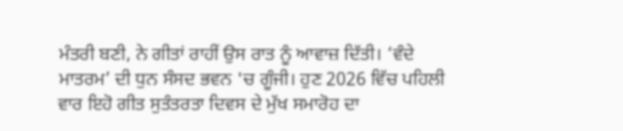ਮੰਤਰੀ ਬਣੀ, ਨੇ ਗੀਤਾਂ ਰਾਹੀਂ ਉਸ ਰਾਤ ਨੂੰ ਆਵਾਜ਼ ਦਿੱਤੀ। ‘ਵੰਦੇ ਮਾਤਰਮ’ ਦੀ ਧੁਨ ਸੰਸਦ ਭਵਨ 'ਚ ਗੂੰਜੀ। ਹੁਣ 2026 ਵਿੱਚ ਪਹਿਲੀ ਵਾਰ ਇਹੋ ਗੀਤ ਸੁਤੰਤਰਤਾ ਦਿਵਸ ਦੇ ਮੁੱਖ ਸਮਾਰੋਹ ਦਾ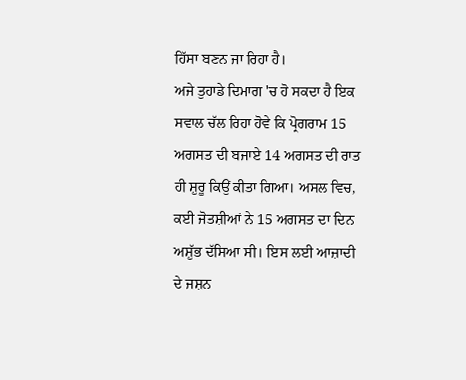ਹਿੱਸਾ ਬਣਨ ਜਾ ਰਿਹਾ ਹੈ।
ਅਜੇ ਤੁਹਾਡੇ ਦਿਮਾਗ 'ਚ ਹੋ ਸਕਦਾ ਹੈ ਇਕ ਸਵਾਲ ਚੱਲ ਰਿਹਾ ਹੋਵੇ ਕਿ ਪ੍ਰੋਗਰਾਮ 15 ਅਗਸਤ ਦੀ ਬਜਾਏ 14 ਅਗਸਤ ਦੀ ਰਾਤ ਹੀ ਸ਼ੁਰੂ ਕਿਉਂ ਕੀਤਾ ਗਿਆ। ਅਸਲ ਵਿਚ, ਕਈ ਜੋਤਸ਼ੀਆਂ ਨੇ 15 ਅਗਸਤ ਦਾ ਦਿਨ ਅਸ਼ੁੱਭ ਦੱਸਿਆ ਸੀ। ਇਸ ਲਈ ਆਜ਼ਾਦੀ ਦੇ ਜਸ਼ਨ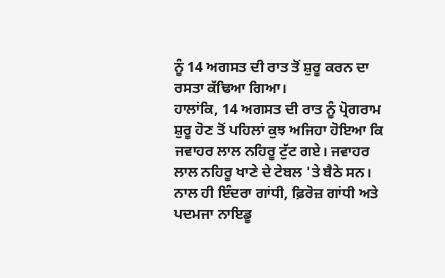ਨੂੰ 14 ਅਗਸਤ ਦੀ ਰਾਤ ਤੋਂ ਸ਼ੁਰੂ ਕਰਨ ਦਾ ਰਸਤਾ ਕੱਢਿਆ ਗਿਆ।
ਹਾਲਾਂਕਿ, 14 ਅਗਸਤ ਦੀ ਰਾਤ ਨੂੰ ਪ੍ਰੋਗਰਾਮ ਸ਼ੁਰੂ ਹੋਣ ਤੋਂ ਪਹਿਲਾਂ ਕੁਝ ਅਜਿਹਾ ਹੋਇਆ ਕਿ ਜਵਾਹਰ ਲਾਲ ਨਹਿਰੂ ਟੁੱਟ ਗਏ। ਜਵਾਹਰ ਲਾਲ ਨਹਿਰੂ ਖਾਣੇ ਦੇ ਟੇਬਲ 'ਤੇ ਬੈਠੇ ਸਨ। ਨਾਲ ਹੀ ਇੰਦਰਾ ਗਾਂਧੀ, ਫ਼ਿਰੋਜ਼ ਗਾਂਧੀ ਅਤੇ ਪਦਮਜਾ ਨਾਇਡੂ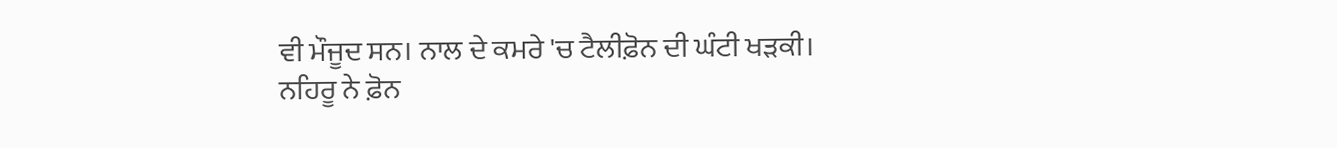ਵੀ ਮੌਜੂਦ ਸਨ। ਨਾਲ ਦੇ ਕਮਰੇ 'ਚ ਟੈਲੀਫ਼ੋਨ ਦੀ ਘੰਟੀ ਖੜਕੀ।
ਨਹਿਰੂ ਨੇ ਫ਼ੋਨ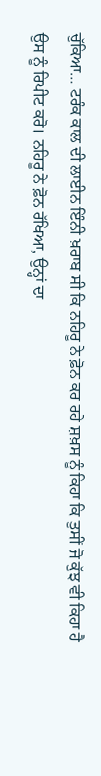ਚੁੱਕਿਆ… ਟਰੰਕ ਕਾਲ ਦੀ ਲਾਈਨ ਇੰਨੀ ਖ਼ਰਾਬ ਸੀ ਕਿ ਨਹਿਰੂ ਨੇ ਫ਼ੋਨ ਕਰ ਰਹੇ ਸ਼ਖ਼ਸ ਨੂੰ ਕਿਹਾ ਕਿ ਤੁਸੀਂ ਜੋ ਕੁੱਝ ਵੀ ਕਿਹਾ ਹੈ ਉਸ ਨੂੰ ਰਿਪੀਟ ਕਰੋ। ਨਹਿਰੂ ਨੇ ਫ਼ੋਨ ਰੱਖਿਆ, ਉਨ੍ਹਾਂ ਦਾ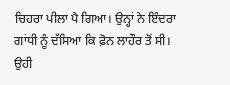ਚਿਹਰਾ ਪੀਲਾ ਪੈ ਗਿਆ। ਉਨ੍ਹਾਂ ਨੇ ਇੰਦਰਾ ਗਾਂਧੀ ਨੂੰ ਦੱਸਿਆ ਕਿ ਫ਼ੋਨ ਲਾਹੌਰ ਤੋਂ ਸੀ।
ਉਹੀ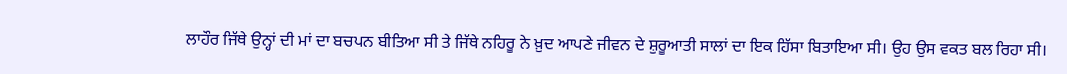ਲਾਹੌਰ ਜਿੱਥੇ ਉਨ੍ਹਾਂ ਦੀ ਮਾਂ ਦਾ ਬਚਪਨ ਬੀਤਿਆ ਸੀ ਤੇ ਜਿੱਥੇ ਨਹਿਰੂ ਨੇ ਖ਼ੁਦ ਆਪਣੇ ਜੀਵਨ ਦੇ ਸ਼ੁਰੂਆਤੀ ਸਾਲਾਂ ਦਾ ਇਕ ਹਿੱਸਾ ਬਿਤਾਇਆ ਸੀ। ਉਹ ਉਸ ਵਕਤ ਬਲ ਰਿਹਾ ਸੀ।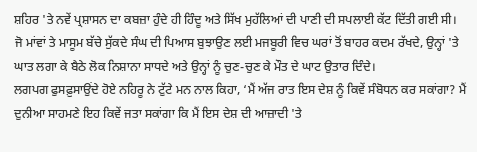ਸ਼ਹਿਰ 'ਤੇ ਨਵੇਂ ਪ੍ਰਸ਼ਾਸਨ ਦਾ ਕਬਜ਼ਾ ਹੁੰਦੇ ਹੀ ਹਿੰਦੂ ਅਤੇ ਸਿੱਖ ਮੁਹੱਲਿਆਂ ਦੀ ਪਾਣੀ ਦੀ ਸਪਲਾਈ ਕੱਟ ਦਿੱਤੀ ਗਈ ਸੀ।
ਜੋ ਮਾਂਵਾਂ ਤੇ ਮਾਸੂਮ ਬੱਚੇ ਸੁੱਕਦੇ ਸੰਘ ਦੀ ਪਿਆਸ ਬੁਝਾਉਣ ਲਈ ਮਜਬੂਰੀ ਵਿਚ ਘਰਾਂ ਤੋਂ ਬਾਹਰ ਕਦਮ ਰੱਖਦੇ, ਉਨ੍ਹਾਂ 'ਤੇ ਘਾਤ ਲਗਾ ਕੇ ਬੈਠੇ ਲੋਕ ਨਿਸ਼ਾਨਾ ਸਾਧਦੇ ਅਤੇ ਉਨ੍ਹਾਂ ਨੂੰ ਚੁਣ-ਚੁਣ ਕੇ ਮੌਤ ਦੇ ਘਾਟ ਉਤਾਰ ਦਿੰਦੇ।
ਲਗਪਗ ਫੁਸਫ਼ੁਸਾਉਂਦੇ ਹੋਏ ਨਹਿਰੂ ਨੇ ਟੁੱਟੇ ਮਨ ਨਾਲ ਕਿਹਾ, ‘ਮੈਂ ਅੱਜ ਰਾਤ ਇਸ ਦੇਸ਼ ਨੂੰ ਕਿਵੇਂ ਸੰਬੋਧਨ ਕਰ ਸਕਾਂਗਾ? ਮੈਂ ਦੁਨੀਆ ਸਾਹਮਣੇ ਇਹ ਕਿਵੇਂ ਜਤਾ ਸਕਾਂਗਾ ਕਿ ਮੈਂ ਇਸ ਦੇਸ਼ ਦੀ ਆਜ਼ਾਦੀ 'ਤੇ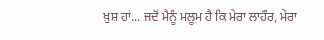ਖ਼ੁਸ਼ ਹਾਂ... ਜਦੋਂ ਮੈਨੂੰ ਮਲੂਮ ਹੈ ਕਿ ਮੇਰਾ ਲਾਹੌਰ, ਮੇਰਾ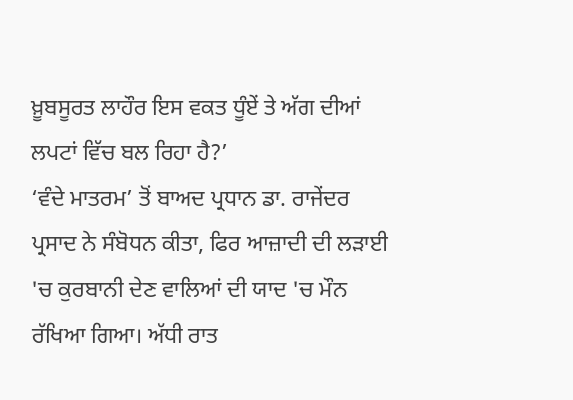ਖ਼ੂਬਸੂਰਤ ਲਾਹੌਰ ਇਸ ਵਕਤ ਧੂੰਏਂ ਤੇ ਅੱਗ ਦੀਆਂ ਲਪਟਾਂ ਵਿੱਚ ਬਲ ਰਿਹਾ ਹੈ?’
‘ਵੰਦੇ ਮਾਤਰਮ’ ਤੋਂ ਬਾਅਦ ਪ੍ਰਧਾਨ ਡਾ. ਰਾਜੇਂਦਰ ਪ੍ਰਸਾਦ ਨੇ ਸੰਬੋਧਨ ਕੀਤਾ, ਫਿਰ ਆਜ਼ਾਦੀ ਦੀ ਲੜਾਈ 'ਚ ਕੁਰਬਾਨੀ ਦੇਣ ਵਾਲਿਆਂ ਦੀ ਯਾਦ 'ਚ ਮੌਨ ਰੱਖਿਆ ਗਿਆ। ਅੱਧੀ ਰਾਤ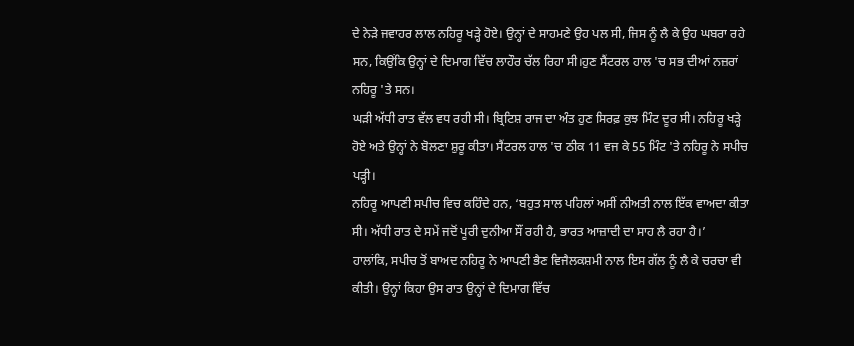ਦੇ ਨੇੜੇ ਜਵਾਹਰ ਲਾਲ ਨਹਿਰੂ ਖੜ੍ਹੇ ਹੋਏ। ਉਨ੍ਹਾਂ ਦੇ ਸਾਹਮਣੇ ਉਹ ਪਲ ਸੀ, ਜਿਸ ਨੂੰ ਲੈ ਕੇ ਉਹ ਘਬਰਾ ਰਹੇ ਸਨ, ਕਿਉਂਕਿ ਉਨ੍ਹਾਂ ਦੇ ਦਿਮਾਗ ਵਿੱਚ ਲਾਹੌਰ ਚੱਲ ਰਿਹਾ ਸੀ।ਹੁਣ ਸੈਂਟਰਲ ਹਾਲ 'ਚ ਸਭ ਦੀਆਂ ਨਜ਼ਰਾਂ ਨਹਿਰੂ 'ਤੇ ਸਨ।
ਘੜੀ ਅੱਧੀ ਰਾਤ ਵੱਲ ਵਧ ਰਹੀ ਸੀ। ਬ੍ਰਿਟਿਸ਼ ਰਾਜ ਦਾ ਅੰਤ ਹੁਣ ਸਿਰਫ਼ ਕੁਝ ਮਿੰਟ ਦੂਰ ਸੀ। ਨਹਿਰੂ ਖੜ੍ਹੇ ਹੋਏ ਅਤੇ ਉਨ੍ਹਾਂ ਨੇ ਬੋਲਣਾ ਸ਼ੁਰੂ ਕੀਤਾ। ਸੈਂਟਰਲ ਹਾਲ 'ਚ ਠੀਕ 11 ਵਜ ਕੇ 55 ਮਿੰਟ 'ਤੇ ਨਹਿਰੂ ਨੇ ਸਪੀਚ ਪੜ੍ਹੀ।
ਨਹਿਰੂ ਆਪਣੀ ਸਪੀਚ ਵਿਚ ਕਹਿੰਦੇ ਹਨ, ‘ਬਹੁਤ ਸਾਲ ਪਹਿਲਾਂ ਅਸੀਂ ਨੀਅਤੀ ਨਾਲ ਇੱਕ ਵਾਅਦਾ ਕੀਤਾ ਸੀ। ਅੱਧੀ ਰਾਤ ਦੇ ਸਮੇਂ ਜਦੋਂ ਪੂਰੀ ਦੁਨੀਆ ਸੌਂ ਰਹੀ ਹੈ, ਭਾਰਤ ਆਜ਼ਾਦੀ ਦਾ ਸਾਹ ਲੈ ਰਹਾ ਹੈ।’
ਹਾਲਾਂਕਿ, ਸਪੀਚ ਤੋਂ ਬਾਅਦ ਨਹਿਰੂ ਨੇ ਆਪਣੀ ਭੈਣ ਵਿਜੈਲਕਸ਼ਮੀ ਨਾਲ ਇਸ ਗੱਲ ਨੂੰ ਲੈ ਕੇ ਚਰਚਾ ਵੀ ਕੀਤੀ। ਉਨ੍ਹਾਂ ਕਿਹਾ ਉਸ ਰਾਤ ਉਨ੍ਹਾਂ ਦੇ ਦਿਮਾਗ ਵਿੱਚ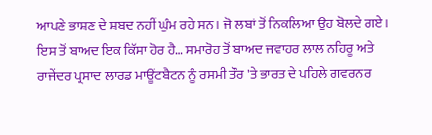ਆਪਣੇ ਭਾਸ਼ਣ ਦੇ ਸ਼ਬਦ ਨਹੀਂ ਘੁੰਮ ਰਹੇ ਸਨ। ਜੋ ਲਬਾਂ ਤੋਂ ਨਿਕਲਿਆ ਉਹ ਬੋਲਦੇ ਗਏ।
ਇਸ ਤੋਂ ਬਾਅਦ ਇਕ ਕਿੱਸਾ ਹੋਰ ਹੈ… ਸਮਾਰੋਹ ਤੋਂ ਬਾਅਦ ਜਵਾਹਰ ਲਾਲ ਨਹਿਰੂ ਅਤੇ ਰਾਜੇਂਦਰ ਪ੍ਰਸਾਦ ਲਾਰਡ ਮਾਊਂਟਬੈਟਨ ਨੂੰ ਰਸਮੀ ਤੌਰ 'ਤੇ ਭਾਰਤ ਦੇ ਪਹਿਲੇ ਗਵਰਨਰ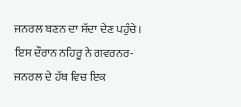ਜਨਰਲ ਬਣਨ ਦਾ ਸੱਦਾ ਦੇਣ ਪਹੁੰਚੇ। ਇਸ ਦੌਰਾਨ ਨਹਿਰੂ ਨੇ ਗਵਰਨਰ-ਜਨਰਲ ਦੇ ਹੱਥ ਵਿਚ ਇਕ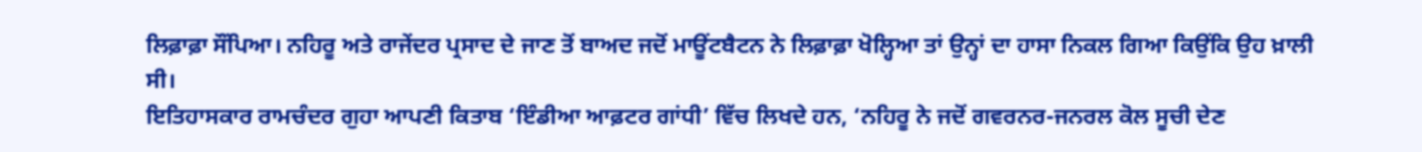ਲਿਫ਼ਾਫ਼ਾ ਸੌਂਪਿਆ। ਨਹਿਰੂ ਅਤੇ ਰਾਜੇਂਦਰ ਪ੍ਰਸਾਦ ਦੇ ਜਾਣ ਤੋਂ ਬਾਅਦ ਜਦੋਂ ਮਾਊਂਟਬੈਟਨ ਨੇ ਲਿਫ਼ਾਫ਼ਾ ਖੋਲ੍ਹਿਆ ਤਾਂ ਉਨ੍ਹਾਂ ਦਾ ਹਾਸਾ ਨਿਕਲ ਗਿਆ ਕਿਉਂਕਿ ਉਹ ਖ਼ਾਲੀ ਸੀ।
ਇਤਿਹਾਸਕਾਰ ਰਾਮਚੰਦਰ ਗੁਹਾ ਆਪਣੀ ਕਿਤਾਬ ‘ਇੰਡੀਆ ਆਫ਼ਟਰ ਗਾਂਧੀ’ ਵਿੱਚ ਲਿਖਦੇ ਹਨ, ‘ਨਹਿਰੂ ਨੇ ਜਦੋਂ ਗਵਰਨਰ-ਜਨਰਲ ਕੋਲ ਸੂਚੀ ਦੇਣ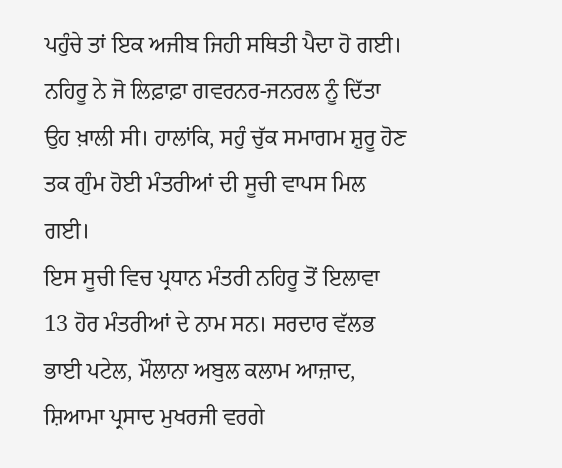ਪਹੁੰਚੇ ਤਾਂ ਇਕ ਅਜੀਬ ਜਿਹੀ ਸਥਿਤੀ ਪੈਦਾ ਹੋ ਗਈ। ਨਹਿਰੂ ਨੇ ਜੋ ਲਿਫ਼ਾਫ਼ਾ ਗਵਰਨਰ-ਜਨਰਲ ਨੂੰ ਦਿੱਤਾ ਉਹ ਖ਼ਾਲੀ ਸੀ। ਹਾਲਾਂਕਿ, ਸਹੁੰ ਚੁੱਕ ਸਮਾਗਮ ਸ਼ੁਰੂ ਹੋਣ ਤਕ ਗੁੰਮ ਹੋਈ ਮੰਤਰੀਆਂ ਦੀ ਸੂਚੀ ਵਾਪਸ ਮਿਲ ਗਈ।
ਇਸ ਸੂਚੀ ਵਿਚ ਪ੍ਰਧਾਨ ਮੰਤਰੀ ਨਹਿਰੂ ਤੋਂ ਇਲਾਵਾ 13 ਹੋਰ ਮੰਤਰੀਆਂ ਦੇ ਨਾਮ ਸਨ। ਸਰਦਾਰ ਵੱਲਭ ਭਾਈ ਪਟੇਲ, ਮੌਲਾਨਾ ਅਬੁਲ ਕਲਾਮ ਆਜ਼ਾਦ, ਸ਼ਿਆਮਾ ਪ੍ਰਸਾਦ ਮੁਖਰਜੀ ਵਰਗੇ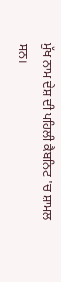ਮੁੱਖ ਨਾਮ ਦੇਸ਼ ਦੀ ਪਹਿਲੀ ਕੈਬਨਿਟ 'ਚ ਸ਼ਾਮਲ ਸਨ।